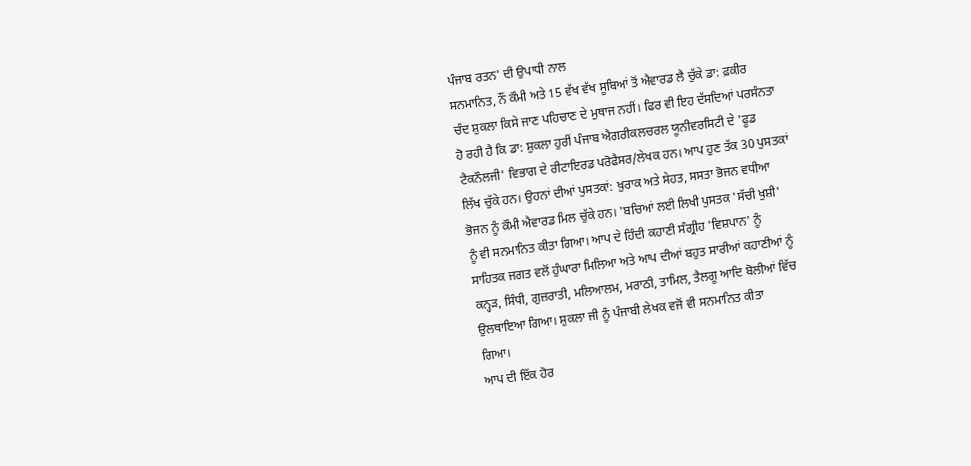ਪੰਜਾਬ ਰਤਨ' ਦੀ ਉਪਾਧੀ ਨਾਲ
ਸਨਮਾਨਿਤ, ਨੌਂ ਕੌਮੀ ਅਤੇ 15 ਵੱਖ ਵੱਖ ਸੂਬਿਆਂ ਤੋਂ ਐਵਾਰਡ ਲੈ ਚੁੱਕੇ ਡਾ: ਫ਼ਕੀਰ
ਚੰਦ ਸ਼ੁਕਲਾ ਕਿਸੇ ਜਾਣ ਪਹਿਚਾਣ ਦੇ ਮੁਥਾਜ ਨਹੀਂ। ਫਿਰ ਵੀ ਇਹ ਦੱਸਦਿਆਂ ਪਰਸੰਨਤਾ
ਹੋ ਰਹੀ ਹੈ ਕਿ ਡਾ: ਸ਼ੁਕਲਾ ਹੁਰੀਂ ਪੰਜਾਬ ਐਗਰੀਕਲਚਰਲ ਯੂਨੀਵਰਸਿਟੀ ਦੇ 'ਫੂਡ
ਟੈਕਨੌਲਜੀ' ਵਿਭਾਗ ਦੇ ਰੀਟਾਇਰਡ ਪਰੋਫੈਸਰ/ਲੇਖਕ ਹਨ। ਆਪ ਹੁਣ ਤੱਕ 30 ਪੁਸਤਕਾਂ
ਲਿੱਖ ਚੁੱਕੇ ਹਨ। ਉਹਨਾਂ ਦੀਆਂ ਪੁਸਤਕਾਂ: ਖ਼ੁਰਾਕ ਅਤੇ ਸੇਹਤ, ਸਸਤਾ ਭੋਜਨ ਵਧੀਆ
ਭੋਜਨ ਨੂੰ ਕੌਮੀ ਐਵਾਰਡ ਮਿਲ ਚੁੱਕੇ ਹਨ। 'ਬਚਿਆਂ ਲਈ ਲਿਖੀ ਪੁਸਤਕ 'ਸੱਚੀ ਖੁਸ਼ੀ'
ਨੂੰ ਵੀ ਸਨਮਾਨਿਤ ਕੀਤਾ ਗਿਆ। ਆਪ ਦੇ ਹਿੰਦੀ ਕਹਾਣੀ ਸੰਗ੍ਰੀਹ 'ਵਿਸ਼ਪਾਨ' ਨੂੰ
ਸਾਹਿਤਕ ਜਗਤ ਵਲੋਂ ਹੁੰਘਾਰਾ ਮਿਲਿਆ ਅਤੇ ਆਪ ਦੀਆਂ ਬਹੁਤ ਸਾਰੀਆਂ ਕਹਾਣੀਆਂ ਨੂੰ
ਕਨ੍ਹੜ, ਸਿੰਧੀ, ਗੁਜ਼ਰਾਤੀ, ਮਲਿਆਲਮ, ਮਰਾਠੀ, ਤਾਮਿਲ, ਤੈਲਗੂ ਆਦਿ ਬੋਲੀਆਂ ਵਿੱਚ
ਉਲਥਾਇਆ ਗਿਆ। ਸ਼ੁਕਲਾ ਜੀ ਨੂੰ ਪੰਜਾਬੀ ਲੇਖਕ ਵਜੋਂ ਵੀ ਸਨਮਾਨਿਤ ਕੀਤਾ
ਗਿਆ।
ਆਪ ਦੀ ਇੱਕ ਹੋਰ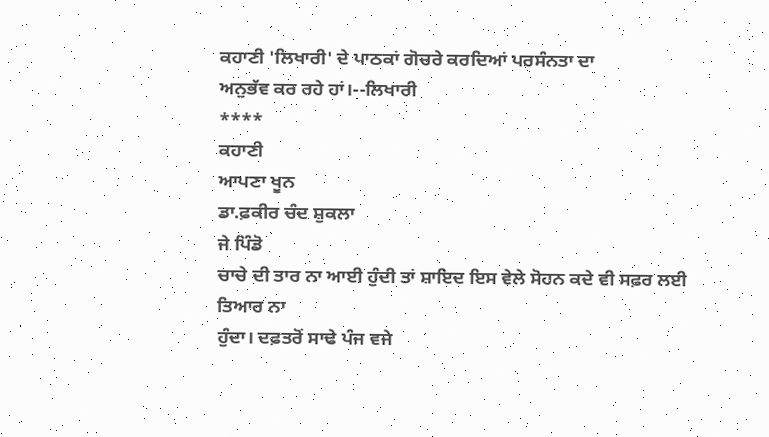ਕਹਾਣੀ 'ਲਿਖਾਰੀ' ਦੇ ਪਾਠਕਾਂ ਗੋਚਰੇ ਕਰਦਿਆਂ ਪਰਸੰਨਤਾ ਦਾ
ਅਨੁਭੱਵ ਕਰ ਰਹੇ ਹਾਂ।--ਲਿਖਾਰੀ
****
ਕਹਾਣੀ
ਆਪਣਾ ਖੂਨ
ਡਾ.ਫ਼ਕੀਰ ਚੰਦ ਸ਼ੁਕਲਾ
ਜੇ ਪਿੰਡੋ
ਚਾਚੇ ਦੀ ਤਾਰ ਨਾ ਆਈ ਹੁੰਦੀ ਤਾਂ ਸ਼ਾਇਦ ਇਸ ਵੇਲੇ ਸੋਹਨ ਕਦੇ ਵੀ ਸਫ਼ਰ ਲਈ ਤਿਆਰ ਨਾ
ਹੁੰਦਾ। ਦਫ਼ਤਰੋਂ ਸਾਢੇ ਪੰਜ ਵਜੇ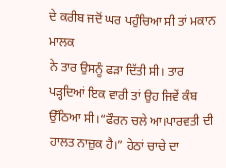ਦੇ ਕਰੀਬ ਜਦੋਂ ਘਰ ਪਹੁੰਚਿਆ ਸੀ ਤਾਂ ਮਕਾਨ ਮਾਲਕ
ਨੇ ਤਾਰ ਉਸਨੂੰ ਫੜਾ ਦਿੱਤੀ ਸੀ। ਤਾਰ ਪੜ੍ਹਦਿਆਂ ਇਕ ਵਾਰੀ ਤਾਂ ਉਹ ਜਿਵੇਂ ਕੰਬ
ਉੱਠਿਆ ਸੀ।“ਫੌਰਨ ਚਲੇ ਆ।ਪਾਰਵਤੀ ਦੀ ਹਾਲਤ ਨਾਜ਼ੁਕ ਹੈ।” ਹੇਠਾਂ ਚਾਚੇ ਦਾ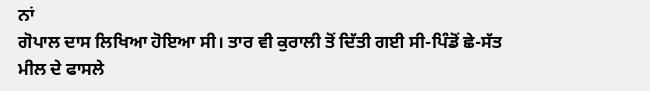ਨਾਂ
ਗੋਪਾਲ ਦਾਸ ਲਿਖਿਆ ਹੋਇਆ ਸੀ। ਤਾਰ ਵੀ ਕੁਰਾਲੀ ਤੋਂ ਦਿੱਤੀ ਗਈ ਸੀ-ਪਿੰਡੋਂ ਛੇ-ਸੱਤ
ਮੀਲ ਦੇ ਫਾਸਲੇ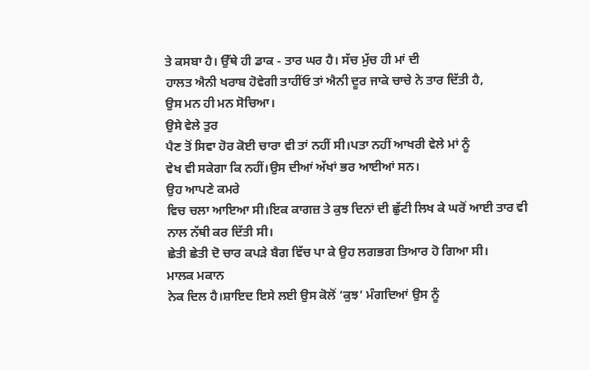ਤੇ ਕਸਬਾ ਹੈ। ਉੱਥੇ ਹੀ ਡਾਕ - ਤਾਰ ਘਰ ਹੈ। ਸੱਚ ਮੁੱਚ ਹੀ ਮਾਂ ਦੀ
ਹਾਲਤ ਐਨੀ ਖਰਾਬ ਹੋਵੇਗੀ ਤਾਹੀਂਓ ਤਾਂ ਐਨੀ ਦੂਰ ਜਾਕੇ ਚਾਚੇ ਨੇ ਤਾਰ ਦਿੱਤੀ ਹੈ,
ਉਸ ਮਨ ਹੀ ਮਨ ਸੋਚਿਆ।
ਉਸੇ ਵੇਲੇ ਤੁਰ
ਪੈਣ ਤੋਂ ਸਿਵਾ ਹੋਰ ਕੋਈ ਚਾਰਾ ਵੀ ਤਾਂ ਨਹੀਂ ਸੀ।ਪਤਾ ਨਹੀਂ ਆਖਰੀ ਵੇਲੇ ਮਾਂ ਨੂੰ
ਵੇਖ ਵੀ ਸਕੇਗਾ ਕਿ ਨਹੀਂ।ਉਸ ਦੀਆਂ ਅੱਖਾਂ ਭਰ ਆਈਆਂ ਸਨ।
ਉਹ ਆਪਣੇ ਕਮਰੇ
ਵਿਚ ਚਲਾ ਆਇਆ ਸੀ।ਇਕ ਕਾਗਜ਼ ਤੇ ਕੁਝ ਦਿਨਾਂ ਦੀ ਛੁੱਟੀ ਲਿਖ ਕੇ ਘਰੋਂ ਆਈ ਤਾਰ ਵੀ
ਨਾਲ ਨੱਥੀ ਕਰ ਦਿੱਤੀ ਸੀ।
ਛੇਤੀ ਛੇਤੀ ਦੋ ਚਾਰ ਕਪੜੇ ਬੈਗ ਵਿੱਚ ਪਾ ਕੇ ਉਹ ਲਗਭਗ ਤਿਆਰ ਹੋ ਗਿਆ ਸੀ।
ਮਾਲਕ ਮਕਾਨ
ਨੇਕ ਦਿਲ ਹੈ।ਸ਼ਾਇਦ ਇਸੇ ਲਈ ਉਸ ਕੋਲੋਂ ‘ਕੁਝ’ ਮੰਗਦਿਆਂ ਉਸ ਨੂੰ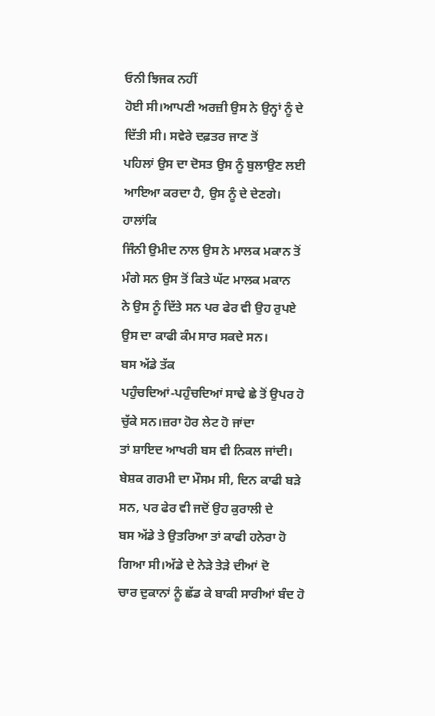ਓਨੀ ਝਿਜਕ ਨਹੀਂ
ਹੋਈ ਸੀ।ਆਪਣੀ ਅਰਜ਼ੀ ਉਸ ਨੇ ਉਨ੍ਹਾਂ ਨੂੰ ਦੇ ਦਿੱਤੀ ਸੀ। ਸਵੇਰੇ ਦਫ਼ਤਰ ਜਾਣ ਤੋਂ
ਪਹਿਲਾਂ ਉਸ ਦਾ ਦੋਸਤ ਉਸ ਨੂੰ ਬੁਲਾਉਣ ਲਈ ਆਇਆ ਕਰਦਾ ਹੈ, ਉਸ ਨੂੰ ਦੇ ਦੇਣਗੇ।
ਹਾਲਾਂਕਿ
ਜਿੰਨੀ ਉਮੀਦ ਨਾਲ ਉਸ ਨੇ ਮਾਲਕ ਮਕਾਨ ਤੋਂ ਮੰਗੇ ਸਨ ਉਸ ਤੋਂ ਕਿਤੇ ਘੱਟ ਮਾਲਕ ਮਕਾਨ
ਨੇ ਉਸ ਨੂੰ ਦਿੱਤੇ ਸਨ ਪਰ ਫੇਰ ਵੀ ਉਹ ਰੁਪਏ ਉਸ ਦਾ ਕਾਫੀ ਕੰਮ ਸਾਰ ਸਕਦੇ ਸਨ।
ਬਸ ਅੱਡੇ ਤੱਕ
ਪਹੁੰਚਦਿਆਂ-ਪਹੁੰਚਦਿਆਂ ਸਾਢੇ ਛੇ ਤੋਂ ਉਪਰ ਹੋ ਚੁੱਕੇ ਸਨ।ਜ਼ਰਾ ਹੋਰ ਲੇਟ ਹੋ ਜਾਂਦਾ
ਤਾਂ ਸ਼ਾਇਦ ਆਖਰੀ ਬਸ ਵੀ ਨਿਕਲ ਜਾਂਦੀ।
ਬੇਸ਼ਕ ਗਰਮੀ ਦਾ ਮੌਸਮ ਸੀ, ਦਿਨ ਕਾਫੀ ਬੜੇ ਸਨ, ਪਰ ਫੇਰ ਵੀ ਜਦੋਂ ਉਹ ਕੁਰਾਲੀ ਦੇ
ਬਸ ਅੱਡੇ ਤੇ ਉਤਰਿਆ ਤਾਂ ਕਾਫੀ ਹਨੇਰਾ ਹੋ ਗਿਆ ਸੀ।ਅੱਡੇ ਦੇ ਨੇੜੇ ਤੇੜੇ ਦੀਆਂ ਦੋ
ਚਾਰ ਦੁਕਾਨਾਂ ਨੂੰ ਛੱਡ ਕੇ ਬਾਕੀ ਸਾਰੀਆਂ ਬੰਦ ਹੋ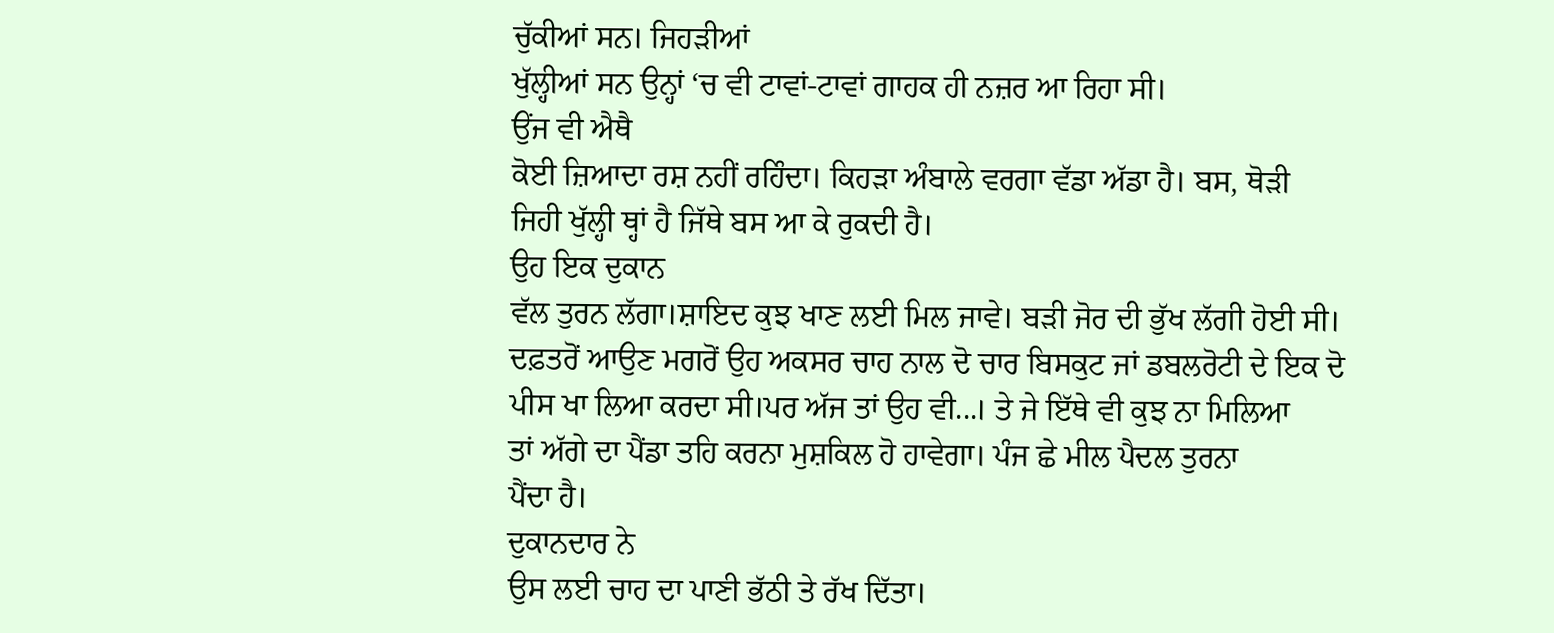ਚੁੱਕੀਆਂ ਸਨ। ਜਿਹੜੀਆਂ
ਖੁੱਲ੍ਹੀਆਂ ਸਨ ਉਨ੍ਹਾਂ ‘ਚ ਵੀ ਟਾਵਾਂ-ਟਾਵਾਂ ਗਾਹਕ ਹੀ ਨਜ਼ਰ ਆ ਰਿਹਾ ਸੀ।
ਉਂਜ ਵੀ ਐਥੈ
ਕੋਈ ਜ਼ਿਆਦਾ ਰਸ਼ ਨਹੀਂ ਰਹਿੰਦਾ। ਕਿਹੜਾ ਅੰਬਾਲੇ ਵਰਗਾ ਵੱਡਾ ਅੱਡਾ ਹੈ। ਬਸ, ਥੋੜੀ
ਜਿਹੀ ਖੁੱਲ੍ਹੀ ਥ੍ਹਾਂ ਹੈ ਜਿੱਥੇ ਬਸ ਆ ਕੇ ਰੁਕਦੀ ਹੈ।
ਉਹ ਇਕ ਦੁਕਾਨ
ਵੱਲ ਤੁਰਨ ਲੱਗਾ।ਸ਼ਾਇਦ ਕੁਝ ਖਾਣ ਲਈ ਮਿਲ ਜਾਵੇ। ਬੜੀ ਜੋਰ ਦੀ ਭੁੱਖ ਲੱਗੀ ਹੋਈ ਸੀ।
ਦਫ਼ਤਰੋਂ ਆਉਣ ਮਗਰੋਂ ਉਹ ਅਕਸਰ ਚਾਹ ਨਾਲ ਦੋ ਚਾਰ ਬਿਸਕੁਟ ਜਾਂ ਡਬਲਰੋਟੀ ਦੇ ਇਕ ਦੋ
ਪੀਸ ਖਾ ਲਿਆ ਕਰਦਾ ਸੀ।ਪਰ ਅੱਜ ਤਾਂ ਉਹ ਵੀ...। ਤੇ ਜੇ ਇੱਥੇ ਵੀ ਕੁਝ ਨਾ ਮਿਲਿਆ
ਤਾਂ ਅੱਗੇ ਦਾ ਪੈਂਡਾ ਤਹਿ ਕਰਨਾ ਮੁਸ਼ਕਿਲ ਹੋ ਹਾਵੇਗਾ। ਪੰਜ ਛੇ ਮੀਲ ਪੈਦਲ ਤੁਰਨਾ
ਪੈਂਦਾ ਹੈ।
ਦੁਕਾਨਦਾਰ ਨੇ
ਉਸ ਲਈ ਚਾਹ ਦਾ ਪਾਣੀ ਭੱਠੀ ਤੇ ਰੱਖ ਦਿੱਤਾ।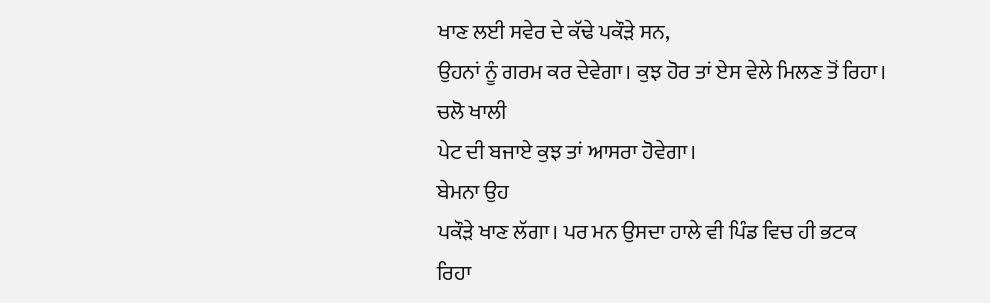ਖਾਣ ਲਈ ਸਵੇਰ ਦੇ ਕੱਢੇ ਪਕੌੜੇ ਸਨ,
ਉਹਨਾਂ ਨੂੰ ਗਰਮ ਕਰ ਦੇਵੇਗਾ। ਕੁਝ ਹੋਰ ਤਾਂ ਏਸ ਵੇਲੇ ਮਿਲਣ ਤੋਂ ਰਿਹਾ। ਚਲੋ ਖਾਲੀ
ਪੇਟ ਦੀ ਬਜਾਏ ਕੁਝ ਤਾਂ ਆਸਰਾ ਹੋਵੇਗਾ।
ਬੇਮਨਾ ਉਹ
ਪਕੌੜੇ ਖਾਣ ਲੱਗਾ। ਪਰ ਮਨ ਉਸਦਾ ਹਾਲੇ ਵੀ ਪਿੰਡ ਵਿਚ ਹੀ ਭਟਕ ਰਿਹਾ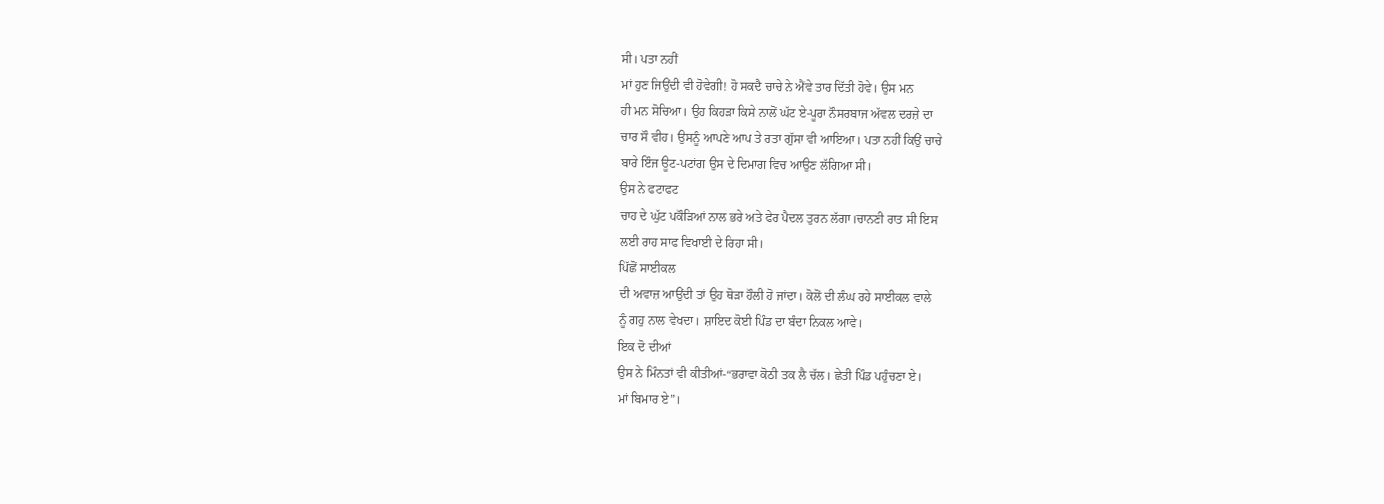ਸੀ। ਪਤਾ ਨਹੀਂ
ਮਾਂ ਹੁਣ ਜਿਉਂਦੀ ਵੀ ਹੋਵੇਗੀ! ਹੋ ਸਕਦੈ ਚਾਚੇ ਨੇ ਐਂਵੇ ਤਾਰ ਦਿੱਤੀ ਹੋਵੇ। ਉਸ ਮਨ
ਹੀ ਮਨ ਸੋਚਿਆ। ਉਹ ਕਿਹੜਾ ਕਿਸੇ ਨਾਲੋਂ ਘੱਟ ਏ-ਪੂਰਾ ਨੌਸਰਬਾਜ ਅੱਵਲ ਦਰਜ਼ੇ ਦਾ
ਚਾਰ ਸੌ ਵੀਹ। ਉਸਨੂੰ ਆਪਣੇ ਆਪ ਤੇ ਰਤਾ ਗੁੱਸਾ ਵੀ ਆਇਆ। ਪਤਾ ਨਹੀਂ ਕਿਉਂ ਚਾਚੇ
ਬਾਰੇ ਇੰਜ ਊਟ-ਪਟਾਂਗ ਉਸ ਦੇ ਦਿਮਾਗ ਵਿਚ ਆਉਣ ਲੱਗਿਆ ਸੀ।
ਉਸ ਨੇ ਫਟਾਫਟ
ਚਾਹ ਦੇ ਘੁੱਟ ਪਕੌੜਿਆਂ ਨਾਲ ਭਰੇ ਅਤੇ ਫੇਰ ਪੈਦਲ ਤੁਰਨ ਲੱਗਾ।ਚਾਨਣੀ ਰਾਤ ਸੀ ਇਸ
ਲਈ ਰਾਹ ਸਾਫ ਵਿਖਾਈ ਦੇ ਰਿਹਾ ਸੀ।
ਪਿੱਛੋਂ ਸਾਈਕਲ
ਦੀ ਅਵਾਜ਼ ਆਉਂਦੀ ਤਾਂ ਉਹ ਥੋੜਾ ਹੌਲੀ ਹੋ ਜਾਂਦਾ। ਕੋਲੋਂ ਦੀ ਲੰਘ ਰਹੇ ਸਾਈਕਲ ਵਾਲੇ
ਨੂੰ ਗਹੁ ਨਾਲ ਵੇਖਦਾ। ਸ਼ਾਇਦ ਕੋਈ ਪਿੰਡ ਦਾ ਬੰਦਾ ਨਿਕਲ ਆਵੇ।
ਇਕ ਦੋ ਦੀਆਂ
ਉਸ ਨੇ ਮਿੰਨਤਾਂ ਵੀ ਕੀਤੀਆਂ-“ਭਰਾਵਾ ਕੋਠੀ ਤਕ ਲੈ ਚੱਲ। ਛੇਤੀ ਪਿੰਡ ਪਹੁੰਚਣਾ ਏ।
ਮਾਂ ਬਿਮਾਰ ਏ”।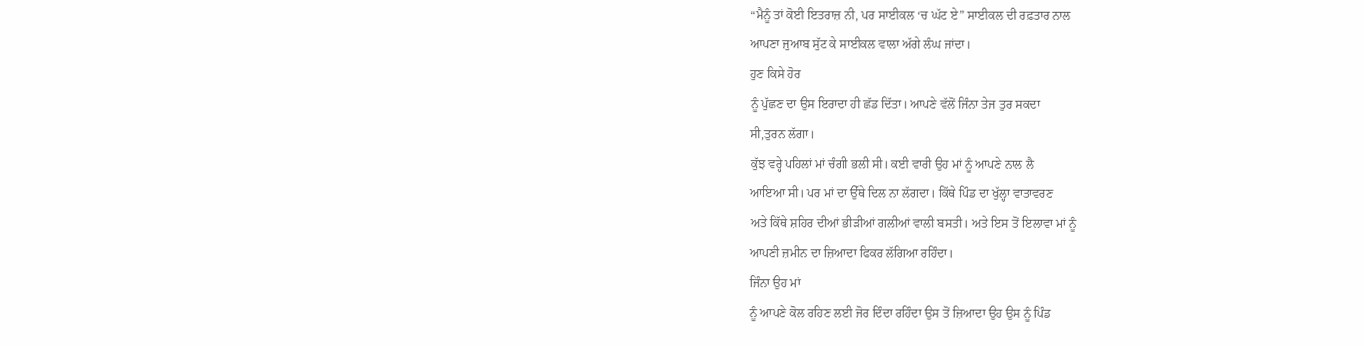“ਮੈਨੂੰ ਤਾਂ ਕੋਈ ਇਤਰਾਜ਼ ਨੀ, ਪਰ ਸਾਈਕਲ ‘ਚ ਘੱਟ ਏ” ਸਾਈਕਲ ਦੀ ਰਫ਼ਤਾਰ ਨਾਲ
ਆਪਣਾ ਜੁਆਬ ਸੁੱਟ ਕੇ ਸਾਈਕਲ ਵਾਲਾ ਅੱਗੇ ਲੰਘ ਜਾਂਦਾ।
ਹੁਣ ਕਿਸੇ ਹੋਰ
ਨੂੰ ਪੁੱਛਣ ਦਾ ਉਸ ਇਰਾਦਾ ਹੀ ਛੱਡ ਦਿੱਤਾ। ਆਪਣੇ ਵੱਲੋਂ ਜਿੰਨਾ ਤੇਜ ਤੁਰ ਸਕਦਾ
ਸੀ,ਤੁਰਨ ਲੱਗਾ।
ਕੁੱਝ ਵਰ੍ਹੇ ਪਹਿਲਾਂ ਮਾਂ ਚੰਗੀ ਭਲੀ ਸੀ। ਕਈ ਵਾਰੀ ਉਹ ਮਾਂ ਨੂੰ ਆਪਣੇ ਨਾਲ ਲੈ
ਆਇਆ ਸੀ। ਪਰ ਮਾਂ ਦਾ ਉੱਥੇ ਦਿਲ ਨਾ ਲੱਗਦਾ। ਕਿੱਥੇ ਪਿੰਡ ਦਾ ਖੁੱਲ੍ਹਾ ਵਾਤਾਵਰਣ
ਅਤੇ ਕਿੱਥੇ ਸ਼ਹਿਰ ਦੀਆਂ ਭੀੜੀਆਂ ਗਲੀਆਂ ਵਾਲੀ ਬਸਤੀ। ਅਤੇ ਇਸ ਤੋਂ ਇਲਾਵਾ ਮਾਂ ਨੂੰ
ਆਪਣੀ ਜ਼ਮੀਨ ਦਾ ਜ਼ਿਆਦਾ ਫਿਕਰ ਲੱਗਿਆ ਰਹਿੰਦਾ।
ਜਿੰਨਾ ਉਹ ਮਾਂ
ਨੂੰ ਆਪਣੇ ਕੋਲ ਰਹਿਣ ਲਈ ਜੋਰ ਦਿੰਦਾ ਰਹਿੰਦਾ ਉਸ ਤੋਂ ਜ਼ਿਆਦਾ ਉਹ ਉਸ ਨੂੰ ਪਿੰਡ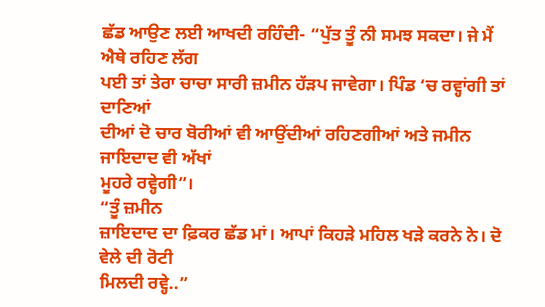ਛੱਡ ਆਉਣ ਲਈ ਆਖਦੀ ਰਹਿੰਦੀ- “ਪੁੱਤ ਤੂੰ ਨੀ ਸਮਝ ਸਕਦਾ। ਜੇ ਮੈਂ ਐਥੇ ਰਹਿਣ ਲੱਗ
ਪਈ ਤਾਂ ਤੇਰਾ ਚਾਚਾ ਸਾਰੀ ਜ਼ਮੀਨ ਹੱੜਪ ਜਾਵੇਗਾ। ਪਿੰਡ ‘ਚ ਰਵ੍ਹਾਂਗੀ ਤਾਂ ਦਾਣਿਆਂ
ਦੀਆਂ ਦੋ ਚਾਰ ਬੋਰੀਆਂ ਵੀ ਆਉਂਦੀਆਂ ਰਹਿਣਗੀਆਂ ਅਤੇ ਜਮੀਨ ਜਾਇਦਾਦ ਵੀ ਅੱਖਾਂ
ਮੂਹਰੇ ਰਵ੍ਹੇਗੀ”।
“ਤੂੰ ਜ਼ਮੀਨ
ਜ਼ਾਇਦਾਦ ਦਾ ਫ਼ਿਕਰ ਛੱਡ ਮਾਂ। ਆਪਾਂ ਕਿਹੜੇ ਮਹਿਲ ਖੜੇ ਕਰਨੇ ਨੇ। ਦੋ ਵੇਲੇ ਦੀ ਰੋਟੀ
ਮਿਲਦੀ ਰਵ੍ਹੇ..”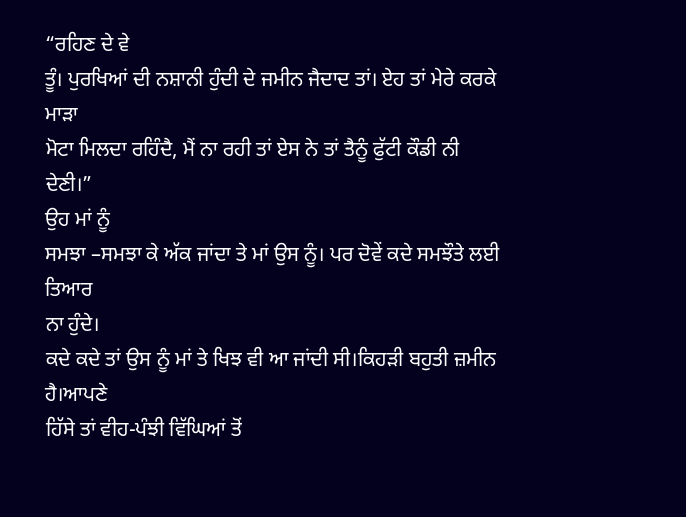“ਰਹਿਣ ਦੇ ਵੇ
ਤੂੰ। ਪੁਰਖਿਆਂ ਦੀ ਨਸ਼ਾਨੀ ਹੁੰਦੀ ਦੇ ਜਮੀਨ ਜੈਦਾਦ ਤਾਂ। ਏਹ ਤਾਂ ਮੇਰੇ ਕਰਕੇ ਮਾੜਾ
ਮੋਟਾ ਮਿਲਦਾ ਰਹਿੰਦੈ, ਮੈਂ ਨਾ ਰਹੀ ਤਾਂ ਏਸ ਨੇ ਤਾਂ ਤੈਨੂੰ ਫੁੱਟੀ ਕੌਡੀ ਨੀ
ਦੇਣੀ।”
ਉਹ ਮਾਂ ਨੂੰ
ਸਮਝਾ –ਸਮਝਾ ਕੇ ਅੱਕ ਜਾਂਦਾ ਤੇ ਮਾਂ ਉਸ ਨੂੰ। ਪਰ ਦੋਵੇਂ ਕਦੇ ਸਮਝੌਤੇ ਲਈ ਤਿਆਰ
ਨਾ ਹੁੰਦੇ।
ਕਦੇ ਕਦੇ ਤਾਂ ਉਸ ਨੂੰ ਮਾਂ ਤੇ ਖਿਝ ਵੀ ਆ ਜਾਂਦੀ ਸੀ।ਕਿਹੜੀ ਬਹੁਤੀ ਜ਼ਮੀਨ ਹੈ।ਆਪਣੇ
ਹਿੱਸੇ ਤਾਂ ਵੀਹ-ਪੰਝੀ ਵਿੱਘਿਆਂ ਤੋਂ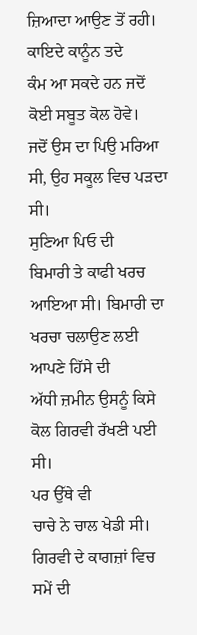ਜ਼ਿਆਦਾ ਆਉਣ ਤੋਂ ਰਹੀ। ਕਾਇਦੇ ਕਾਨੂੰਨ ਤਦੇ
ਕੰਮ ਆ ਸਕਦੇ ਹਨ ਜਦੋਂ ਕੋਈ ਸਬੂਤ ਕੋਲ ਹੋਵੇ।
ਜਦੋਂ ਉਸ ਦਾ ਪਿਉ ਮਰਿਆ ਸੀ, ਉਹ ਸਕੂਲ ਵਿਚ ਪੜਦਾ ਸੀ।
ਸੁਣਿਆ ਪਿਓ ਦੀ
ਬਿਮਾਰੀ ਤੇ ਕਾਫੀ ਖਰਚ ਆਇਆ ਸੀ। ਬਿਮਾਰੀ ਦਾ ਖਰਚਾ ਚਲਾਉਣ ਲਈ ਆਪਣੇ ਹਿੱਸੇ ਦੀ
ਅੱਧੀ ਜ਼ਮੀਨ ਉਸਨੂੰ ਕਿਸੇ ਕੋਲ ਗਿਰਵੀ ਰੱਖਣੀ ਪਈ ਸੀ।
ਪਰ ਉੱਥੇ ਵੀ
ਚਾਚੇ ਨੇ ਚਾਲ ਖੇਡੀ ਸੀ। ਗਿਰਵੀ ਦੇ ਕਾਗਜ਼ਾਂ ਵਿਚ ਸਮੇਂ ਦੀ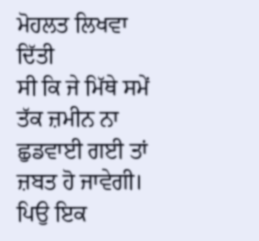ਮੋਹਲਤ ਲਿਖਵਾ ਦਿੱਤੀ
ਸੀ ਕਿ ਜੇ ਮਿੱਥੇ ਸਮੇਂ ਤੱਕ ਜ਼ਮੀਨ ਨਾ ਛੁਡਵਾਈ ਗਈ ਤਾਂ ਜ਼ਬਤ ਹੋ ਜਾਵੇਗੀ।
ਪਿਉ ਇਕ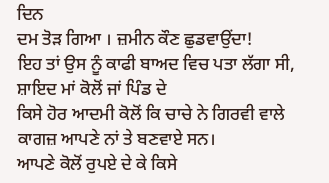ਦਿਨ
ਦਮ ਤੋੜ ਗਿਆ । ਜ਼ਮੀਨ ਕੌਣ ਛੁਡਵਾਉਂਦਾ!
ਇਹ ਤਾਂ ਉਸ ਨੂੰ ਕਾਫੀ ਬਾਅਦ ਵਿਚ ਪਤਾ ਲੱਗਾ ਸੀ, ਸ਼ਾਇਦ ਮਾਂ ਕੋਲੋਂ ਜਾਂ ਪਿੰਡ ਦੇ
ਕਿਸੇ ਹੋਰ ਆਦਮੀ ਕੋਲੋਂ ਕਿ ਚਾਚੇ ਨੇ ਗਿਰਵੀ ਵਾਲੇ ਕਾਗਜ਼ ਆਪਣੇ ਨਾਂ ਤੇ ਬਣਵਾਏ ਸਨ।
ਆਪਣੇ ਕੋਲੋਂ ਰੁਪਏ ਦੇ ਕੇ ਕਿਸੇ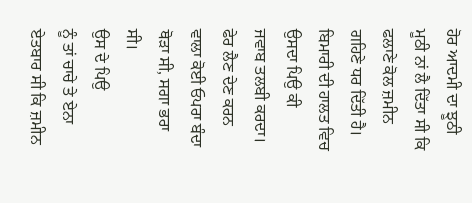ਹੋਰ ਆਦਮੀ ਦਾ ਝੂਠੀ ਮੂਠੀ ਨਾਂ ਲੈ ਦਿੱਤਾ ਸੀ ਕਿ
ਫਲਾਣੇ ਕੋਲ ਜ਼ਮੀਨ ਗਹਿਣੇ ਧਰ ਦਿੱਤੀ ਹੈ। ਬਿਮਾਰੀ ਦੀ ਹਾਲਤ ਵਿਚ ਉਸਦਾ ਪਿਉ ਕੀ
ਜਵਾਬ ਤਲਬੀ ਕਰਦਾ। ਫੇਰ ਲੈਣ ਦੇਣ ਕਰਨ ਵਾਲਾ ਕੋਈ ਓਪਰਾ ਬੰਦਾ ਥੋੜਾ ਸੀ, ਸਗਾ ਭਰਾ
ਸੀ।
ਉਸ ਦੇ ਪਿਉ
ਨੂੰ ਤਾਂ ਚਾਚੇ ਤੇ ਏਨਾ ਏਤਬਾਰ ਸੀ ਕਿ ਜ਼ਮੀਨ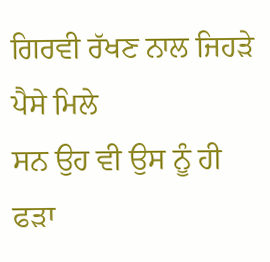ਗਿਰਵੀ ਰੱਖਣ ਨਾਲ ਜਿਹੜੇ ਪੈਸੇ ਮਿਲੇ
ਸਨ ਉਹ ਵੀ ਉਸ ਨੂੰ ਹੀ ਫੜਾ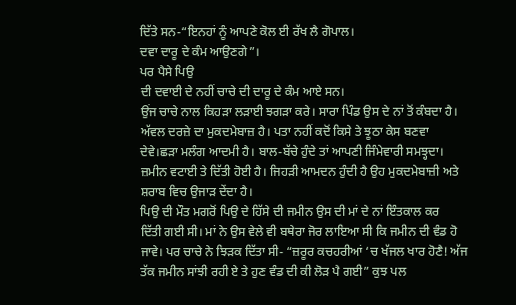ਦਿੱਤੇ ਸਨ-“ਇਨਹਾਂ ਨੂੰ ਆਪਣੇ ਕੋਲ ਈ ਰੱਖ ਲੈ ਗੋਪਾਲ।
ਦਵਾ ਦਾਰੂ ਦੇ ਕੰਮ ਆਉਣਗੇ”।
ਪਰ ਪੈਸੇ ਪਿਉ
ਦੀ ਦਵਾਈ ਦੇ ਨਹੀਂ ਚਾਚੇ ਦੀ ਦਾਰੂ ਦੇ ਕੰਮ ਆਏ ਸਨ।
ਉਂਜ ਚਾਚੇ ਨਾਲ ਕਿਹੜਾ ਲੜਾਈ ਝਗੜਾ ਕਰੇ। ਸਾਰਾ ਪਿੰਡ ਉਸ ਦੇ ਨਾਂ ਤੋਂ ਕੰਬਦਾ ਹੈ।
ਅੱਵਲ ਦਰਜ਼ੇ ਦਾ ਮੁਕਦਮੇਬਾਜ਼ ਹੈ। ਪਤਾ ਨਹੀਂ ਕਦੋਂ ਕਿਸੇ ਤੇ ਝੂਠਾ ਕੇਸ ਬਣਵਾ
ਦੇਵੇ।ਛੜਾ ਮਲੰਗ ਆਦਮੀ ਹੈ। ਬਾਲ-ਬੱਚੇ ਹੁੰਦੇ ਤਾਂ ਆਪਣੀ ਜਿੰਮੇਵਾਰੀ ਸਮਝ੍ਹਦਾ।
ਜ਼ਮੀਨ ਵਟਾਈ ਤੇ ਦਿੱਤੀ ਹੋਈ ਹੈ। ਜਿਹੜੀ ਆਮਦਨ ਹੁੰਦੀ ਹੈ ਉਹ ਮੁਕਦਮੇਬਾਜ਼ੀ ਅਤੇ
ਸ਼ਰਾਬ ਵਿਚ ਉਜਾੜ ਦੇਂਦਾ ਹੈ।
ਪਿਉ ਦੀ ਮੌਤ ਮਗਰੋਂ ਪਿਉ ਦੇ ਹਿੱਸੇ ਦੀ ਜਮੀਨ ਉਸ ਦੀ ਮਾਂ ਦੇ ਨਾਂ ਇੰਤਕਾਲ ਕਰ
ਦਿੱਤੀ ਗਈ ਸੀ। ਮਾਂ ਨੇ ਉਸ ਵੇਲੇ ਵੀ ਬਥੇਰਾ ਜੋਰ ਲਾਇਆ ਸੀ ਕਿ ਜਮੀਨ ਦੀ ਵੰਡ ਹੋ
ਜਾਵੇ। ਪਰ ਚਾਚੇ ਨੇ ਝਿੜਕ ਦਿੱਤਾ ਸੀ- “ਜ਼ਰੂਰ ਕਚਹਰੀਆਂ ‘ਚ ਖੱਜਲ ਖਾਰ ਹੋਣੈ! ਅੱਜ
ਤੱਕ ਜਮੀਨ ਸਾਂਝੀ ਰਹੀ ਏ ਤੇ ਹੁਣ ਵੰਡ ਦੀ ਕੀ ਲੋੜ ਪੈ ਗਈ” ਕੁਝ ਪਲ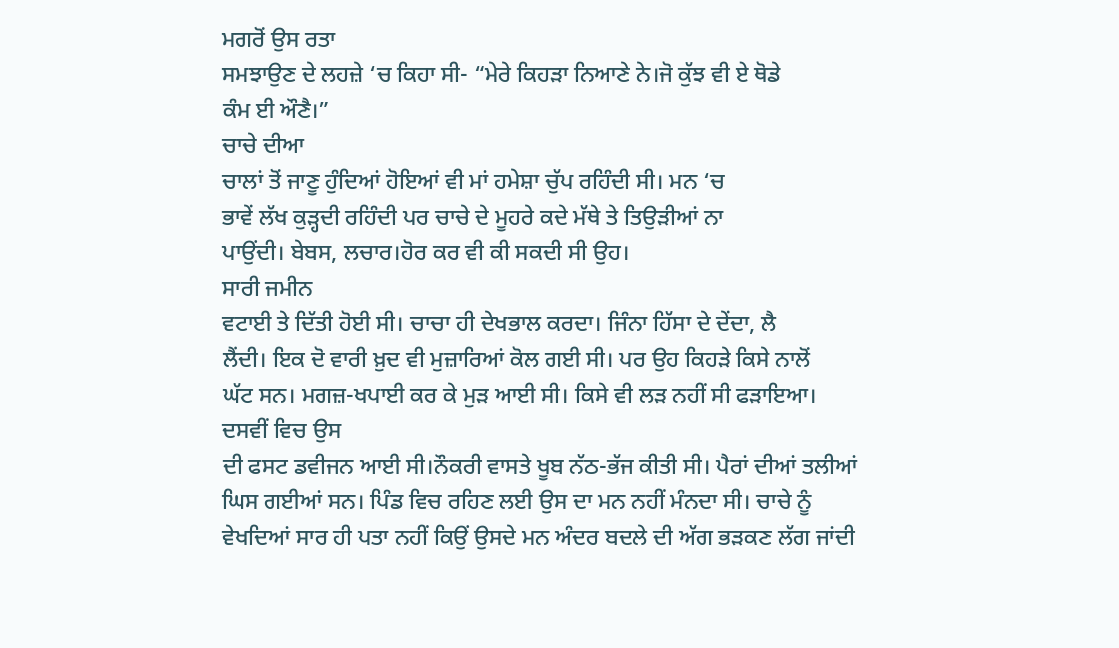ਮਗਰੋਂ ਉਸ ਰਤਾ
ਸਮਝਾਉਣ ਦੇ ਲਹਜ਼ੇ ‘ਚ ਕਿਹਾ ਸੀ- “ਮੇਰੇ ਕਿਹੜਾ ਨਿਆਣੇ ਨੇ।ਜੋ ਕੁੱਝ ਵੀ ਏ ਥੋਡੇ
ਕੰਮ ਈ ਔਣੈ।”
ਚਾਚੇ ਦੀਆ
ਚਾਲਾਂ ਤੋਂ ਜਾਣੂ ਹੁੰਦਿਆਂ ਹੋਇਆਂ ਵੀ ਮਾਂ ਹਮੇਸ਼ਾ ਚੁੱਪ ਰਹਿੰਦੀ ਸੀ। ਮਨ ‘ਚ
ਭਾਵੇਂ ਲੱਖ ਕੁੜ੍ਹਦੀ ਰਹਿੰਦੀ ਪਰ ਚਾਚੇ ਦੇ ਮੂਹਰੇ ਕਦੇ ਮੱਥੇ ਤੇ ਤਿਉੜੀਆਂ ਨਾ
ਪਾਉਂਦੀ। ਬੇਬਸ, ਲਚਾਰ।ਹੋਰ ਕਰ ਵੀ ਕੀ ਸਕਦੀ ਸੀ ਉਹ।
ਸਾਰੀ ਜਮੀਨ
ਵਟਾਈ ਤੇ ਦਿੱਤੀ ਹੋਈ ਸੀ। ਚਾਚਾ ਹੀ ਦੇਖਭਾਲ ਕਰਦਾ। ਜਿੰਨਾ ਹਿੱਸਾ ਦੇ ਦੇਂਦਾ, ਲੈ
ਲੈਂਦੀ। ਇਕ ਦੋ ਵਾਰੀ ਖ਼ੁਦ ਵੀ ਮੁਜ਼ਾਰਿਆਂ ਕੋਲ ਗਈ ਸੀ। ਪਰ ਉਹ ਕਿਹੜੇ ਕਿਸੇ ਨਾਲੋਂ
ਘੱਟ ਸਨ। ਮਗਜ਼-ਖਪਾਈ ਕਰ ਕੇ ਮੁੜ ਆਈ ਸੀ। ਕਿਸੇ ਵੀ ਲੜ ਨਹੀਂ ਸੀ ਫੜਾਇਆ।
ਦਸਵੀਂ ਵਿਚ ਉਸ
ਦੀ ਫਸਟ ਡਵੀਜਨ ਆਈ ਸੀ।ਨੌਕਰੀ ਵਾਸਤੇ ਖੂਬ ਨੱਠ-ਭੱਜ ਕੀਤੀ ਸੀ। ਪੈਰਾਂ ਦੀਆਂ ਤਲੀਆਂ
ਘਿਸ ਗਈਆਂ ਸਨ। ਪਿੰਡ ਵਿਚ ਰਹਿਣ ਲਈ ਉਸ ਦਾ ਮਨ ਨਹੀਂ ਮੰਨਦਾ ਸੀ। ਚਾਚੇ ਨੂੰ
ਵੇਖਦਿਆਂ ਸਾਰ ਹੀ ਪਤਾ ਨਹੀਂ ਕਿਉਂ ਉਸਦੇ ਮਨ ਅੰਦਰ ਬਦਲੇ ਦੀ ਅੱਗ ਭੜਕਣ ਲੱਗ ਜਾਂਦੀ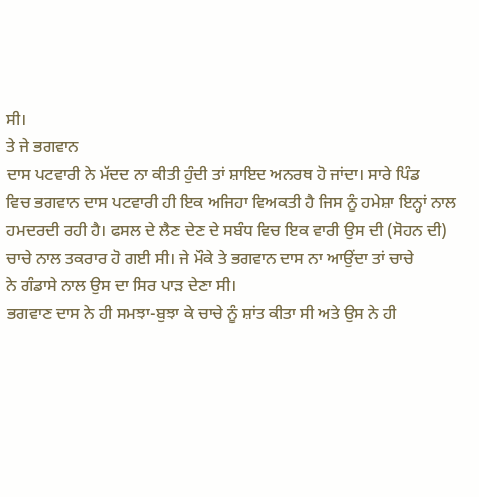ਸੀ।
ਤੇ ਜੇ ਭਗਵਾਨ
ਦਾਸ ਪਟਵਾਰੀ ਨੇ ਮੱਦਦ ਨਾ ਕੀਤੀ ਹੁੰਦੀ ਤਾਂ ਸ਼ਾਇਦ ਅਨਰਥ ਹੋ ਜਾਂਦਾ। ਸਾਰੇ ਪਿੰਡ
ਵਿਚ ਭਗਵਾਨ ਦਾਸ ਪਟਵਾਰੀ ਹੀ ਇਕ ਅਜਿਹਾ ਵਿਅਕਤੀ ਹੈ ਜਿਸ ਨੂੰ ਹਮੇਸ਼ਾ ਇਨ੍ਹਾਂ ਨਾਲ
ਹਮਦਰਦੀ ਰਹੀ ਹੈ। ਫਸਲ ਦੇ ਲੈਣ ਦੇਣ ਦੇ ਸਬੰਧ ਵਿਚ ਇਕ ਵਾਰੀ ਉਸ ਦੀ (ਸੋਹਨ ਦੀ)
ਚਾਚੇ ਨਾਲ ਤਕਰਾਰ ਹੋ ਗਈ ਸੀ। ਜੇ ਮੌਕੇ ਤੇ ਭਗਵਾਨ ਦਾਸ ਨਾ ਆਉਂਦਾ ਤਾਂ ਚਾਚੇ
ਨੇ ਗੰਡਾਸੇ ਨਾਲ ਉਸ ਦਾ ਸਿਰ ਪਾੜ ਦੇਣਾ ਸੀ।
ਭਗਵਾਣ ਦਾਸ ਨੇ ਹੀ ਸਮਝਾ-ਬੁਝਾ ਕੇ ਚਾਚੇ ਨੂੰ ਸ਼ਾਂਤ ਕੀਤਾ ਸੀ ਅਤੇ ਉਸ ਨੇ ਹੀ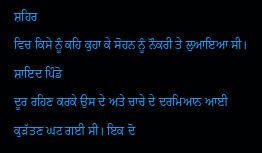ਸ਼ਹਿਰ
ਵਿਚ ਕਿਸੇ ਨੂੰ ਕਹਿ ਕੁਹਾ ਕੇ ਸੋਹਨ ਨੂੰ ਨੌਕਰੀ ਤੇ ਲੁਆਇਆ ਸੀ।
ਸ਼ਾਇਦ ਪਿੰਡੋ
ਦੂਰ ਰਹਿਣ ਕਰਕੇ ਉਸ ਦੇ ਅਤੇ ਚਾਚੇ ਦੇ ਦਰਮਿਆਨ ਆਈ ਕੁੜੱਤਣ ਘਟ ਗਈ ਸੀ। ਇਕ ਦੋ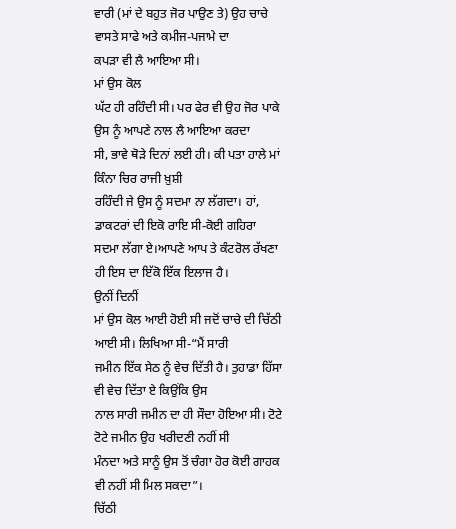ਵਾਰੀ (ਮਾਂ ਦੇ ਬਹੁਤ ਜੋਰ ਪਾਉਣ ਤੇ) ਉਹ ਚਾਚੇ ਵਾਸਤੇ ਸਾਫੇ ਅਤੇ ਕਮੀਜ-ਪਜਾਮੇ ਦਾ
ਕਪੜਾ ਵੀ ਲੈ ਆਇਆ ਸੀ।
ਮਾਂ ਉਸ ਕੋਲ
ਘੱਟ ਹੀ ਰਹਿੰਦੀ ਸੀ। ਪਰ ਫੇਰ ਵੀ ਉਹ ਜੋਰ ਪਾਕੇ ਉਸ ਨੂੰ ਆਪਣੇ ਨਾਲ ਲੈ ਆਇਆ ਕਰਦਾ
ਸੀ, ਭਾਵੇ ਥੋੜੇ ਦਿਨਾਂ ਲਈ ਹੀ। ਕੀ ਪਤਾ ਹਾਲੇ ਮਾਂ ਕਿੰਨਾ ਚਿਰ ਰਾਜੀ ਖ਼ੁਸ਼ੀ
ਰਹਿੰਦੀ ਜੇ ਉਸ ਨੂੰ ਸਦਮਾ ਨਾ ਲੱਗਦਾ। ਹਾਂ, ਡਾਕਟਰਾਂ ਦੀ ਇਕੋ ਰਾਇ ਸੀ-ਕੋਈ ਗਹਿਰਾ
ਸਦਮਾ ਲੱਗਾ ਏ।ਆਪਣੇ ਆਪ ਤੇ ਕੰਟਰੋਲ ਰੱਖਣਾ ਹੀ ਇਸ ਦਾ ਇੱਕੋ ਇੱਕ ਇਲਾਜ ਹੈ।
ਉਨੀਂ ਦਿਨੀਂ
ਮਾਂ ਉਸ ਕੋਲ ਆਈ ਹੋਈ ਸੀ ਜਦੋਂ ਚਾਚੇ ਦੀ ਚਿੱਠੀ ਆਈ ਸੀ। ਲਿਖਿਆ ਸੀ-“ਮੈਂ ਸਾਰੀ
ਜਮੀਨ ਇੱਕ ਸੇਠ ਨੂੰ ਵੇਚ ਦਿੱਤੀ ਹੈ। ਤੁਹਾਡਾ ਹਿੱਸਾ ਵੀ ਵੇਚ ਦਿੱਤਾ ਏ ਕਿਉਂਕਿ ਉਸ
ਨਾਲ ਸਾਰੀ ਜਮੀਨ ਦਾ ਹੀ ਸੌਦਾ ਹੋਇਆ ਸੀ। ਟੋਟੇ ਟੋਟੇ ਜਮੀਨ ਉਹ ਖਰੀਦਣੀ ਨਹੀਂ ਸੀ
ਮੰਨਦਾ ਅਤੇ ਸਾਨੂੰ ਉਸ ਤੋਂ ਚੰਗਾ ਹੋਰ ਕੋਈ ਗਾਹਕ ਵੀ ਨਹੀਂ ਸੀ ਮਿਲ ਸਕਦਾ”।
ਚਿੱਠੀ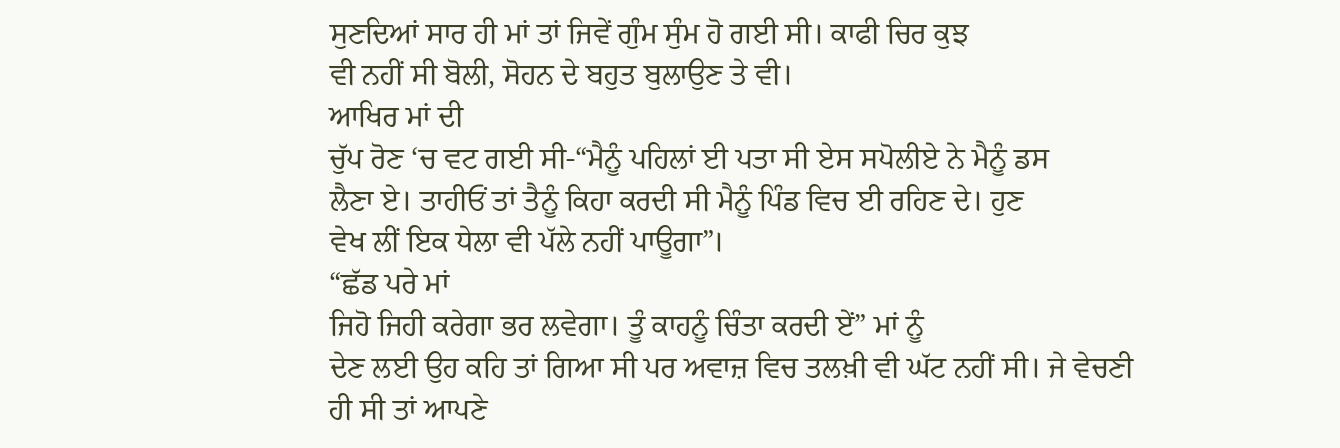ਸੁਣਦਿਆਂ ਸਾਰ ਹੀ ਮਾਂ ਤਾਂ ਜਿਵੇਂ ਗੁੰਮ ਸੁੰਮ ਹੋ ਗਈ ਸੀ। ਕਾਫੀ ਚਿਰ ਕੁਝ
ਵੀ ਨਹੀਂ ਸੀ ਬੋਲੀ, ਸੋਹਨ ਦੇ ਬਹੁਤ ਬੁਲਾਉਣ ਤੇ ਵੀ।
ਆਖਿਰ ਮਾਂ ਦੀ
ਚੁੱਪ ਰੋਣ ‘ਚ ਵਟ ਗਈ ਸੀ-“ਮੈਨੂੰ ਪਹਿਲਾਂ ਈ ਪਤਾ ਸੀ ਏਸ ਸਪੋਲੀਏ ਨੇ ਮੈਨੂੰ ਡਸ
ਲੈਣਾ ਏ। ਤਾਹੀਓਂ ਤਾਂ ਤੈਨੂੰ ਕਿਹਾ ਕਰਦੀ ਸੀ ਮੈਨੂੰ ਪਿੰਡ ਵਿਚ ਈ ਰਹਿਣ ਦੇ। ਹੁਣ
ਵੇਖ ਲੀਂ ਇਕ ਧੇਲਾ ਵੀ ਪੱਲੇ ਨਹੀਂ ਪਾਊਗਾ”।
“ਛੱਡ ਪਰੇ ਮਾਂ
ਜਿਹੋ ਜਿਹੀ ਕਰੇਗਾ ਭਰ ਲਵੇਗਾ। ਤੂੰ ਕਾਹਨੂੰ ਚਿੰਤਾ ਕਰਦੀ ਏਂ” ਮਾਂ ਨੂੰ
ਦੇਣ ਲਈ ਉਹ ਕਹਿ ਤਾਂ ਗਿਆ ਸੀ ਪਰ ਅਵਾਜ਼ ਵਿਚ ਤਲਖ਼ੀ ਵੀ ਘੱਟ ਨਹੀਂ ਸੀ। ਜੇ ਵੇਚਣੀ
ਹੀ ਸੀ ਤਾਂ ਆਪਣੇ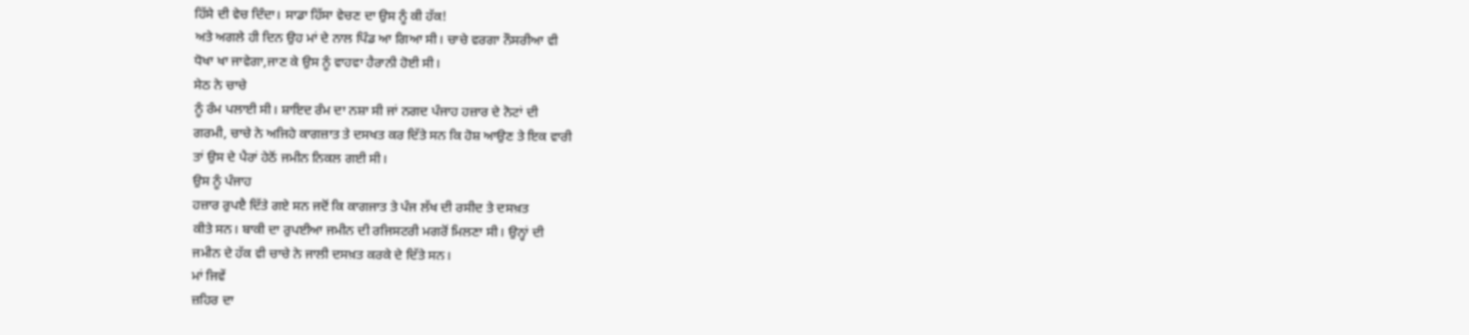ਹਿੱਸੇ ਦੀ ਵੇਚ ਦਿੰਦਾ। ਸਾਡਾ ਹਿੱਸਾ ਵੇਚਣ ਦਾ ਉਸ ਨੂੰ ਕੀ ਹੱਕ!
ਅਤੇ ਅਗਲੇ ਹੀ ਦਿਨ ਉਹ ਮਾਂ ਦੇ ਨਾਲ ਪਿੰਡ ਆ ਗਿਆ ਸੀ। ਚਾਚੇ ਵਰਗਾ ਨੌਸਰੀਆ ਵੀ
ਧੋਖਾ ਖਾ ਜਾਵੇਗਾ,ਜਾਣ ਕੇ ਉਸ ਨੂੰ ਵਾਹਵਾ ਹੈਰਾਨੀ ਹੋਈ ਸੀ।
ਸੇਠ ਨੇ ਚਾਚੇ
ਨੂੰ ਰੰਮ ਪਲਾਈ ਸੀ। ਸ਼ਾਇਦ ਰੰਮ ਦਾ ਨਸ਼ਾ ਸੀ ਜਾਂ ਨਗਦ ਪੰਜਾਹ ਹਜ਼ਾਰ ਦੇ ਨੋਟਾਂ ਦੀ
ਗਰਮੀ, ਚਾਚੇ ਨੇ ਅਜਿਹੇ ਕਾਗਜ਼ਾਤ ਤੇ ਦਸਖਤ ਕਰ ਦਿੱਤੇ ਸਨ ਕਿ ਹੋਸ਼ ਆਉਣ ਤੇ ਇਕ ਵਾਰੀ
ਤਾਂ ਉਸ ਦੇ ਪੈਰਾਂ ਹੇਠੋਂ ਜਮੀਨ ਨਿਕਲ ਗਈ ਸੀ।
ਉਸ ਨੂੰ ਪੰਜਾਹ
ਹਜ਼ਾਰ ਰੁਪੲੈ ਦਿੱਤੇ ਗਏ ਸਨ ਜਦੋਂ ਕਿ ਕਾਗਜਾਤ ਤੇ ਪੰਜ ਲੱਖ ਦੀ ਰਸੀਦ ਤੇ ਦਸਖ਼ਤ
ਕੀਤੇ ਸਨ। ਬਾਕੀ ਦਾ ਰੁਪਈਆ ਜਮੀਨ ਦੀ ਰਜਿਸਟਰੀ ਮਗਰੋਂ ਮਿਲਣਾ ਸੀ। ਉਨ੍ਹਾਂ ਦੀ
ਜਮੀਨ ਦੇ ਹੱਕ ਵੀ ਚਾਚੇ ਨੇ ਜਾਲੀ ਦਸਖ਼ਤ ਕਰਕੇ ਦੇ ਦਿੱਤੇ ਸਨ।
ਮਾਂ ਜਿਵੇਂ
ਜ਼ਹਿਰ ਦਾ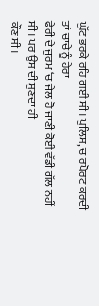ਘੁੱਟ ਭਰਕੇ ਰਹਿ ਗਈ ਸੀ। ਪੁਲਿਸ, ਚ ਰਪੋਰਟ ਕਰਦੀ ਤਾਂ ਚਾਚੇ ਨੂੰ ਹੇਰਾ
ਫੇਰੀ ਦੇ ਜੁਰਮ ‘ਚ ਜੇਲ ਹੋ ਜਾਣੀ ਕੋਈ ਵੱਡੀ ਗੱਲ ਨਹੀਂ ਸੀ। ਪਰ ਉਸ ਦੀ ਸੁਣਦਾ ਹੀ
ਕੌਣ ਸੀ।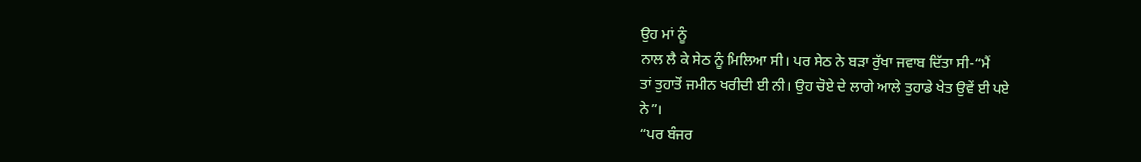ਉਹ ਮਾਂ ਨੂੰ
ਨਾਲ ਲੈ ਕੇ ਸੇਠ ਨੂੰ ਮਿਲਿਆ ਸੀ। ਪਰ ਸੇਠ ਨੇ ਬੜਾ ਰੁੱਖਾ ਜਵਾਬ ਦਿੱਤਾ ਸੀ-“ਮੈਂ
ਤਾਂ ਤੁਹਾਤੋਂ ਜਮੀਨ ਖਰੀਦੀ ਈ ਨੀ। ਉਹ ਚੋਏ ਦੇ ਲਾਗੇ ਆਲੇ ਤੁਹਾਡੇ ਖੇਤ ਉਵੇਂ ਈ ਪਏ
ਨੇ”।
“ਪਰ ਬੰਜਰ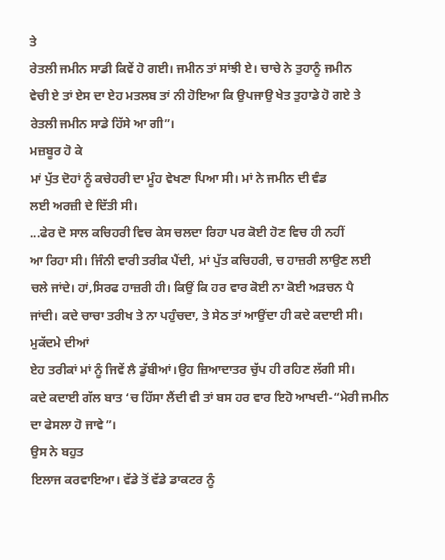ਤੇ
ਰੇਤਲੀ ਜਮੀਨ ਸਾਡੀ ਕਿਵੇਂ ਹੋ ਗਈ। ਜਮੀਨ ਤਾਂ ਸਾਂਝੀ ਏ। ਚਾਚੇ ਨੇ ਤੁਹਾਨੂੰ ਜਮੀਨ
ਵੇਚੀ ਏ ਤਾਂ ਏਸ ਦਾ ਏਹ ਮਤਲਬ ਤਾਂ ਨੀ ਹੋਇਆ ਕਿ ਉਪਜਾਉ ਖੇਤ ਤੁਹਾਡੇ ਹੋ ਗਏ ਤੇ
ਰੇਤਲੀ ਜਮੀਨ ਸਾਡੇ ਹਿੱਸੇ ਆ ਗੀ”।
ਮਜ਼ਬੂਰ ਹੋ ਕੇ
ਮਾਂ ਪੁੱਤ ਦੋਹਾਂ ਨੂੰ ਕਚੇਹਰੀ ਦਾ ਮੂੰਹ ਵੇਖਣਾ ਪਿਆ ਸੀ। ਮਾਂ ਨੇ ਜਮੀਨ ਦੀ ਵੰਡ
ਲਈ ਅਰਜ਼ੀ ਦੇ ਦਿੱਤੀ ਸੀ।
...ਫੇਰ ਦੋ ਸਾਲ ਕਚਿਹਰੀ ਵਿਚ ਕੇਸ ਚਲਦਾ ਰਿਹਾ ਪਰ ਕੋਈ ਹੋਣ ਵਿਚ ਹੀ ਨਹੀਂ
ਆ ਰਿਹਾ ਸੀ। ਜਿੰਨੀ ਵਾਰੀ ਤਰੀਕ ਪੈਂਦੀ, ਮਾਂ ਪੁੱਤ ਕਚਿਹਰੀ, ਚ ਹਾਜ਼ਰੀ ਲਾਉਣ ਲਈ
ਚਲੇ ਜਾਂਦੇ। ਹਾਂ,ਸਿਰਫ ਹਾਜ਼ਰੀ ਹੀ। ਕਿਉਂ ਕਿ ਹਰ ਵਾਰ ਕੋਈ ਨਾ ਕੋਈ ਅੜਚਨ ਪੈ
ਜਾਂਦੀ। ਕਦੇ ਚਾਚਾ ਤਰੀਖ ਤੇ ਨਾ ਪਹੁੰਚਦਾ, ਤੇ ਸੇਠ ਤਾਂ ਆਉਂਦਾ ਹੀ ਕਦੇ ਕਦਾਈ ਸੀ।
ਮੁਕੱਦਮੇ ਦੀਆਂ
ਏਹ ਤਰੀਕਾਂ ਮਾਂ ਨੂੰ ਜਿਵੇਂ ਲੈ ਡੁੱਬੀਆਂ।ਉਹ ਜ਼ਿਆਦਾਤਰ ਚੁੱਪ ਹੀ ਰਹਿਣ ਲੱਗੀ ਸੀ।
ਕਦੇ ਕਦਾਈ ਗੱਲ ਬਾਤ ‘ਚ ਹਿੱਸਾ ਲੈਂਦੀ ਵੀ ਤਾਂ ਬਸ ਹਰ ਵਾਰ ਇਹੋ ਆਖਦੀ-“ਮੇਰੀ ਜਮੀਨ
ਦਾ ਫੇਸਲਾ ਹੋ ਜਾਵੇ”।
ਉਸ ਨੇ ਬਹੁਤ
ਇਲਾਜ ਕਰਵਾਇਆ। ਵੱਡੇ ਤੋਂ ਵੱਡੇ ਡਾਕਟਰ ਨੂੰ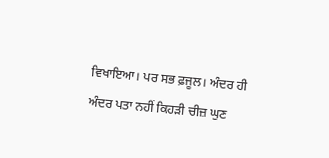ਵਿਖਾਇਆ। ਪਰ ਸਭ ਫ਼ਜੂਲ। ਅੰਦਰ ਹੀ
ਅੰਦਰ ਪਤਾ ਨਹੀਂ ਕਿਹੜੀ ਚੀਜ਼ ਘੁਣ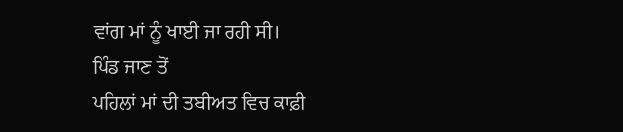ਵਾਂਗ ਮਾਂ ਨੂੰ ਖਾਈ ਜਾ ਰਹੀ ਸੀ।
ਪਿੰਡ ਜਾਣ ਤੋਂ
ਪਹਿਲਾਂ ਮਾਂ ਦੀ ਤਬੀਅਤ ਵਿਚ ਕਾਫ਼ੀ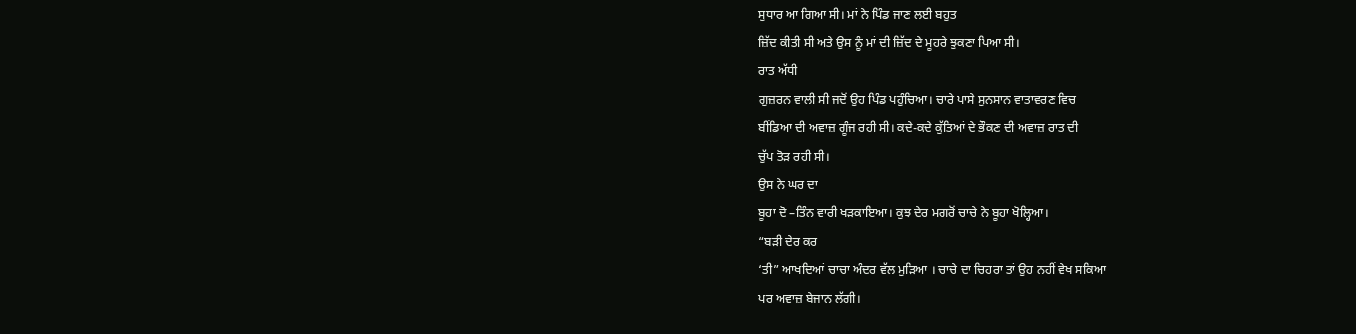ਸੁਧਾਰ ਆ ਗਿਆ ਸੀ। ਮਾਂ ਨੇ ਪਿੰਡ ਜਾਣ ਲਈ ਬਹੁਤ
ਜ਼ਿੱਦ ਕੀਤੀ ਸੀ ਅਤੇ ਉਸ ਨੂੰ ਮਾਂ ਦੀ ਜ਼ਿੱਦ ਦੇ ਮੂਹਰੇ ਝੁਕਣਾ ਪਿਆ ਸੀ।
ਰਾਤ ਅੱਧੀ
ਗੁਜ਼ਰਨ ਵਾਲੀ ਸੀ ਜਦੋਂ ਉਹ ਪਿੰਡ ਪਹੁੰਚਿਆ। ਚਾਰੇ ਪਾਸੇ ਸੁਨਸਾਨ ਵਾਤਾਵਰਣ ਵਿਚ
ਬੀਂਡਿਆ ਦੀ ਅਵਾਜ਼ ਗੂੰਜ ਰਹੀ ਸੀ। ਕਦੇ-ਕਦੇ ਕੁੱਤਿਆਂ ਦੇ ਭੌਕਣ ਦੀ ਅਵਾਜ਼ ਰਾਤ ਦੀ
ਚੁੱਪ ਤੋੜ ਰਹੀ ਸੀ।
ਉਸ ਨੇ ਘਰ ਦਾ
ਬੂਹਾ ਦੋ –ਤਿੰਨ ਵਾਰੀ ਖੜਕਾਇਆ। ਕੁਝ ਦੇਰ ਮਗਰੋਂ ਚਾਚੇ ਨੇ ਬੂਹਾ ਖੋਲ੍ਹਿਆ।
“ਬੜੀ ਦੇਰ ਕਰ
‘ਤੀ” ਆਖਦਿਆਂ ਚਾਚਾ ਅੰਦਰ ਵੱਲ ਮੁੜਿਆ । ਚਾਚੇ ਦਾ ਚਿਹਰਾ ਤਾਂ ਉਹ ਨਹੀਂ ਵੇਖ ਸਕਿਆ
ਪਰ ਅਵਾਜ਼ ਬੇਜਾਨ ਲੱਗੀ।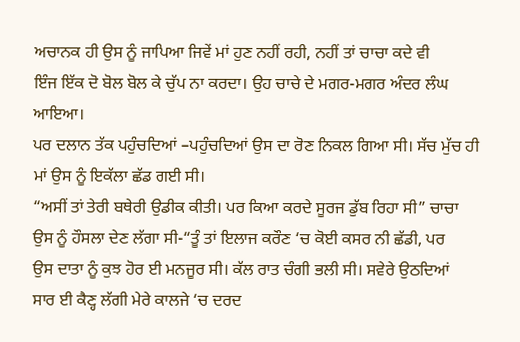ਅਚਾਨਕ ਹੀ ਉਸ ਨੂੰ ਜਾਪਿਆ ਜਿਵੇਂ ਮਾਂ ਹੁਣ ਨਹੀਂ ਰਹੀ, ਨਹੀਂ ਤਾਂ ਚਾਚਾ ਕਦੇ ਵੀ
ਇੰਜ ਇੱਕ ਦੋ ਬੋਲ ਬੋਲ ਕੇ ਚੁੱਪ ਨਾ ਕਰਦਾ। ਉਹ ਚਾਚੇ ਦੇ ਮਗਰ-ਮਗਰ ਅੰਦਰ ਲੰਘ ਆਇਆ।
ਪਰ ਦਲਾਨ ਤੱਕ ਪਹੁੰਚਦਿਆਂ –ਪਹੁੰਚਦਿਆਂ ਉਸ ਦਾ ਰੋਣ ਨਿਕਲ ਗਿਆ ਸੀ। ਸੱਚ ਮੁੱਚ ਹੀ
ਮਾਂ ਉਸ ਨੂੰ ਇਕੱਲਾ ਛੱਡ ਗਈ ਸੀ।
“ਅਸੀਂ ਤਾਂ ਤੇਰੀ ਬਥੇਰੀ ਉਡੀਕ ਕੀਤੀ। ਪਰ ਕਿਆ ਕਰਦੇ ਸੂਰਜ ਡੁੱਬ ਰਿਹਾ ਸੀ” ਚਾਚਾ
ਉਸ ਨੂੰ ਹੌਸਲਾ ਦੇਣ ਲੱਗਾ ਸੀ-“ਤੂੰ ਤਾਂ ਇਲਾਜ ਕਰੌਣ ‘ਚ ਕੋਈ ਕਸਰ ਨੀ ਛੱਡੀ, ਪਰ
ਉਸ ਦਾਤਾ ਨੂੰ ਕੁਝ ਹੋਰ ਈ ਮਨਜੂਰ ਸੀ। ਕੱਲ ਰਾਤ ਚੰਗੀ ਭਲੀ ਸੀ। ਸਵੇਰੇ ਉਠਦਿਆਂ
ਸਾਰ ਈ ਕੈਣ੍ਹ ਲੱਗੀ ਮੇਰੇ ਕਾਲਜੇ ‘ਚ ਦਰਦ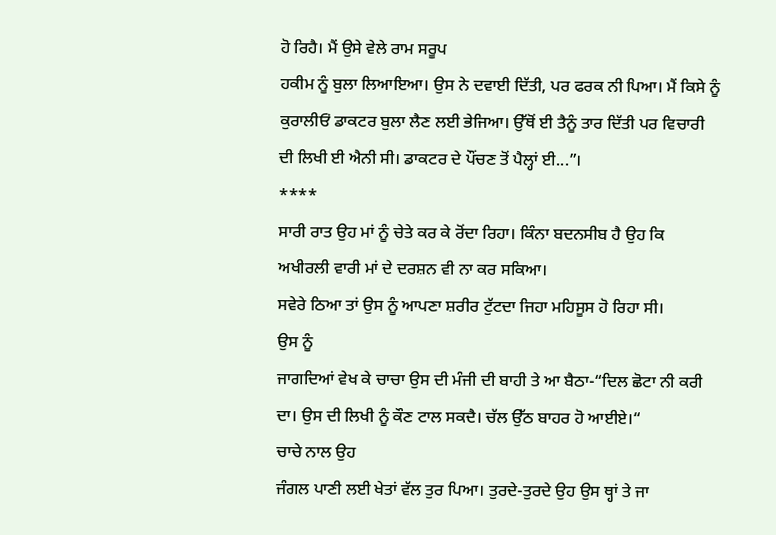ਹੋ ਰਿਹੈ। ਮੈਂ ਉਸੇ ਵੇਲੇ ਰਾਮ ਸਰੂਪ
ਹਕੀਮ ਨੂੰ ਬੁਲਾ ਲਿਆਇਆ। ਉਸ ਨੇ ਦਵਾਈ ਦਿੱਤੀ, ਪਰ ਫਰਕ ਨੀ ਪਿਆ। ਮੈਂ ਕਿਸੇ ਨੂੰ
ਕੁਰਾਲੀਓਂ ਡਾਕਟਰ ਬੁਲਾ ਲੈਣ ਲਈ ਭੇਜਿਆ। ਉੱਥੋਂ ਈ ਤੈਨੂੰ ਤਾਰ ਦਿੱਤੀ ਪਰ ਵਿਚਾਰੀ
ਦੀ ਲਿਖੀ ਈ ਐਨੀ ਸੀ। ਡਾਕਟਰ ਦੇ ਪੌਂਚਣ ਤੋਂ ਪੈਲ੍ਹਾਂ ਈ...”।
****
ਸਾਰੀ ਰਾਤ ਉਹ ਮਾਂ ਨੂੰ ਚੇਤੇ ਕਰ ਕੇ ਰੋਂਦਾ ਰਿਹਾ। ਕਿੰਨਾ ਬਦਨਸੀਬ ਹੈ ਉਹ ਕਿ
ਅਖੀਰਲੀ ਵਾਰੀ ਮਾਂ ਦੇ ਦਰਸ਼ਨ ਵੀ ਨਾ ਕਰ ਸਕਿਆ।
ਸਵੇਰੇ ਠਿਆ ਤਾਂ ਉਸ ਨੂੰ ਆਪਣਾ ਸ਼ਰੀਰ ਟੁੱਟਦਾ ਜਿਹਾ ਮਹਿਸੂਸ ਹੋ ਰਿਹਾ ਸੀ।
ਉਸ ਨੂੰ
ਜਾਗਦਿਆਂ ਵੇਖ ਕੇ ਚਾਚਾ ਉਸ ਦੀ ਮੰਜੀ ਦੀ ਬਾਹੀ ਤੇ ਆ ਬੈਠਾ-“ਦਿਲ ਛੋਟਾ ਨੀ ਕਰੀ
ਦਾ। ਉਸ ਦੀ ਲਿਖੀ ਨੂੰ ਕੌਣ ਟਾਲ ਸਕਦੈ। ਚੱਲ ਉੱਠ ਬਾਹਰ ਹੋ ਆਈਏ।“
ਚਾਚੇ ਨਾਲ ਉਹ
ਜੰਗਲ ਪਾਣੀ ਲਈ ਖੇਤਾਂ ਵੱਲ ਤੁਰ ਪਿਆ। ਤੁਰਦੇ-ਤੁਰਦੇ ਉਹ ਉਸ ਥ੍ਹਾਂ ਤੇ ਜਾ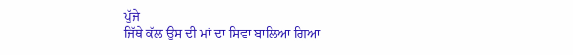ਪੁੱਜੇ
ਜਿੱਥੇ ਕੱਲ ਉਸ ਦੀ ਮਾਂ ਦਾ ਸਿਵਾ ਬਾਲਿਆ ਗਿਆ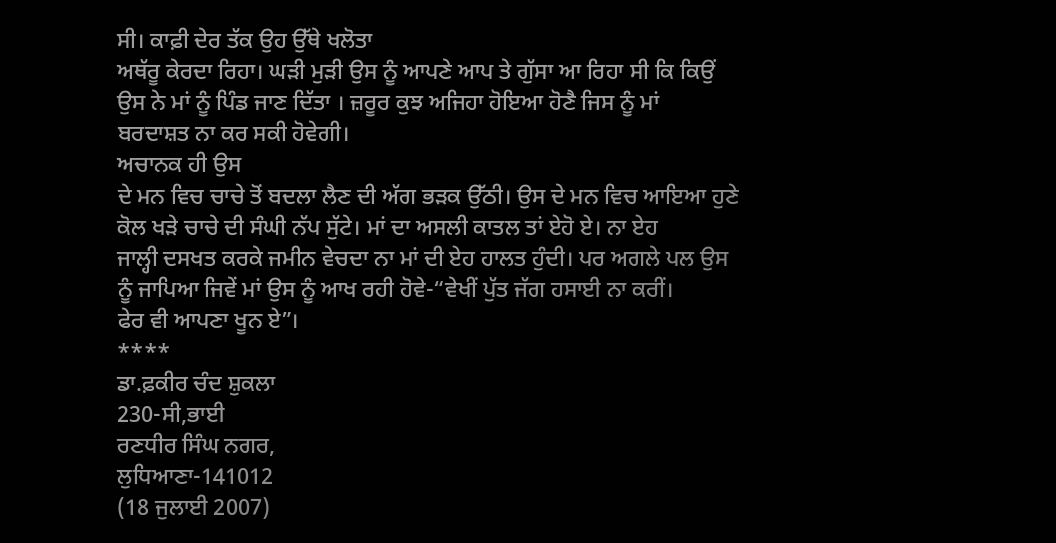ਸੀ। ਕਾਫ਼ੀ ਦੇਰ ਤੱਕ ਉਹ ਉੱਥੇ ਖਲੋਤਾ
ਅਥੱਰੂ ਕੇਰਦਾ ਰਿਹਾ। ਘੜੀ ਮੁੜੀ ਉਸ ਨੂੰ ਆਪਣੇ ਆਪ ਤੇ ਗੁੱਸਾ ਆ ਰਿਹਾ ਸੀ ਕਿ ਕਿਉਂ
ਉਸ ਨੇ ਮਾਂ ਨੂੰ ਪਿੰਡ ਜਾਣ ਦਿੱਤਾ । ਜ਼ਰੂਰ ਕੁਝ ਅਜਿਹਾ ਹੋਇਆ ਹੋਣੈ ਜਿਸ ਨੂੰ ਮਾਂ
ਬਰਦਾਸ਼ਤ ਨਾ ਕਰ ਸਕੀ ਹੋਵੇਗੀ।
ਅਚਾਨਕ ਹੀ ਉਸ
ਦੇ ਮਨ ਵਿਚ ਚਾਚੇ ਤੋਂ ਬਦਲਾ ਲੈਣ ਦੀ ਅੱਗ ਭੜਕ ਉੱਠੀ। ਉਸ ਦੇ ਮਨ ਵਿਚ ਆਇਆ ਹੁਣੇ
ਕੋਲ ਖੜੇ ਚਾਚੇ ਦੀ ਸੰਘੀ ਨੱਪ ਸੁੱਟੇ। ਮਾਂ ਦਾ ਅਸਲੀ ਕਾਤਲ ਤਾਂ ਏਹੋ ਏ। ਨਾ ਏਹ
ਜਾਲ੍ਹੀ ਦਸਖਤ ਕਰਕੇ ਜਮੀਨ ਵੇਚਦਾ ਨਾ ਮਾਂ ਦੀ ਏਹ ਹਾਲਤ ਹੁੰਦੀ। ਪਰ ਅਗਲੇ ਪਲ ਉਸ
ਨੂੰ ਜਾਪਿਆ ਜਿਵੇਂ ਮਾਂ ਉਸ ਨੂੰ ਆਖ ਰਹੀ ਹੋਵੇ-“ਵੇਖੀਂ ਪੁੱਤ ਜੱਗ ਹਸਾਈ ਨਾ ਕਰੀਂ।
ਫੇਰ ਵੀ ਆਪਣਾ ਖੂਨ ਏ”।
****
ਡਾ.ਫ਼ਕੀਰ ਚੰਦ ਸ਼ੁਕਲਾ
230-ਸੀ,ਭਾਈ
ਰਣਧੀਰ ਸਿੰਘ ਨਗਰ,
ਲੁਧਿਆਣਾ-141012
(18 ਜੁਲਾਈ 2007)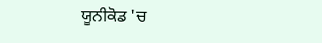ਯੂਨੀਕੋਡ 'ਚ